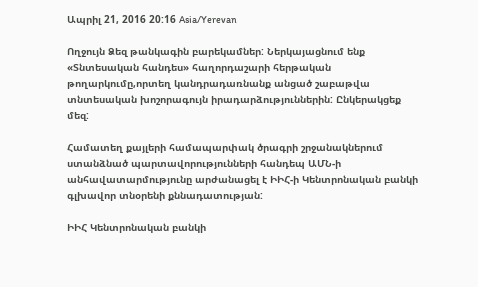Ապրիլ 21, 2016 20:16 Asia/Yerevan

Ողջույն Ձեզ թանկագին բարեկամներ: Ներկայացնում ենք «Տնտեսական հանդես» հաղորդաշարի հերթական թողարկումը,որտեղ կանդրադառնանք անցած շաբաթվա տնտեսական խոշորագույն իրադարձություններին: Ընկերակցեք մեզ:

Համատեղ քայլերի համապարփակ ծրագրի շրջանակներում ստանձնած պարտավորությունների հանդեպ ԱՄՆ-ի անհավատարմությունը արժանացել է ԻԻՀ-ի Կենտրոնական բանկի գլխավոր տնօրենի քննադատության:

ԻԻՀ Կենտրոնական բանկի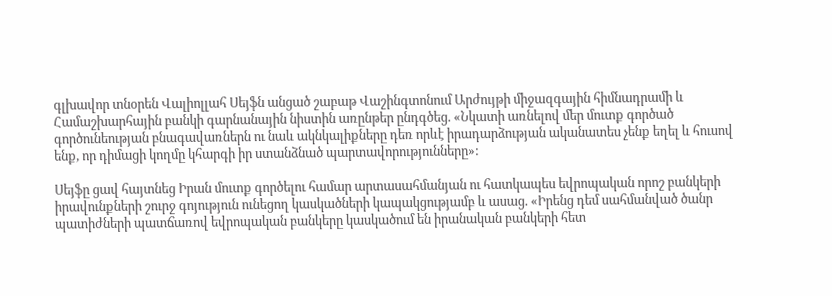գլխավոր տնօրեն Վալիոլլահ Սեյֆն անցած շաբաթ Վաշինգտոնում Արժույթի միջազգային հիմնադրամի և Համաշխարհային բանկի գարնանային նիստին առընթեր ընդգծեց. «Նկատի առնելով մեր մուտք գործած գործունեության բնագավառներն ու նաև ակնկալիքները դեռ որևէ իրադարձության ականատես չենք եղել և հուսով ենք, որ դիմացի կողմը կհարգի իր ստանձնած պարտավորությունները»:

Սեյֆը ցավ հայտնեց Իրան մուտք գործելու համար արտասահմանյան ու հատկապես եվրոպական որոշ բանկերի իրավունքների շուրջ գոյություն ունեցող կասկածների կապակցությամբ և ասաց. «Իրենց դեմ սահմանված ծանր պատիժների պատճառով եվրոպական բանկերը կասկածում են իրանական բանկերի հետ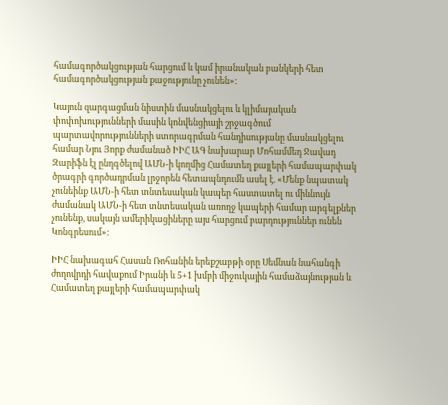համագործակցության հարցում և կամ իրանական բանկերի հետ համագործակցության քաջությունը չունեն»:

Կայուն զարգացման նիստին մասնակցելու և կլիմայական փոփոխությունների մասին կոնվենցիայի շրջագծում պարտավորությունների ստորագրման հանդիսությանը մասնակցելու համար Նյու Յորք ժամանած ԻԻՀ ԱԳ նախարար Մոհամմեդ Ջավադ Զարիֆն էլ ընդգծելով ԱՄՆ-ի կողմից Համատեղ քայլերի համապարփակ ծրագրի գործադրման լրջորեն հետապնդումն ասել է. «Մենք նպատակ չունեինք ԱՄՆ-ի հետ տնտեսական կապեր հաստատել ու միևնույն ժամանակ ԱՄՆ-ի հետ տնտեսական առողջ կապերի համար արգելքներ չունենք, սակայն ամերիկացիները այս հարցում բարդություններ ունեն Կոնգրեսում»:

ԻԻՀ նախագահ Հասան Ռոհանին երեքշաբթի օրը Սեմնան նահանգի ժողովրդի հավաքում Իրանի և 5+1 խմբի միջուկային համաձայնության և Համատեղ քայլերի համապարփակ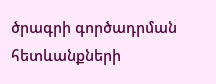ծրագրի գործադրման հետևանքների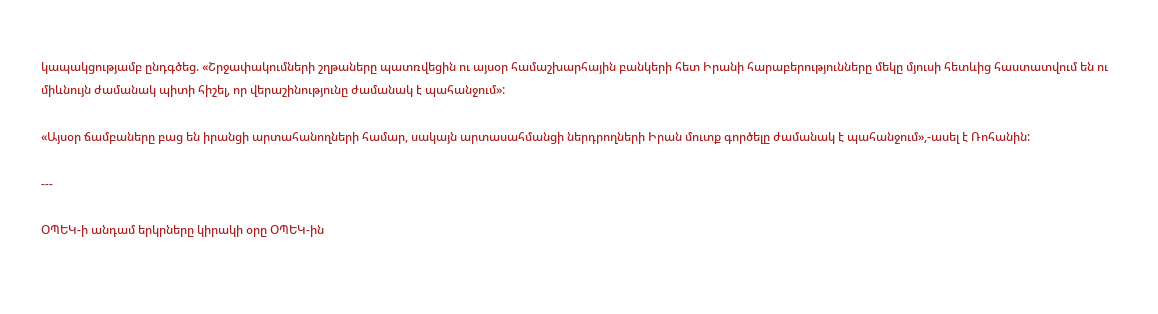կապակցությամբ ընդգծեց. «Շրջափակումների շղթաները պատռվեցին ու այսօր համաշխարհային բանկերի հետ Իրանի հարաբերությունները մեկը մյուսի հետևից հաստատվում են ու միևնույն ժամանակ պիտի հիշել, որ վերաշինությունը ժամանակ է պահանջում»:

«Այսօր ճամբաները բաց են իրանցի արտահանողների համար, սակայն արտասահմանցի ներդրողների Իրան մուտք գործելը ժամանակ է պահանջում»,-ասել է Ռոհանին:

---

ՕՊԵԿ-ի անդամ երկրները կիրակի օրը ՕՊԵԿ-ին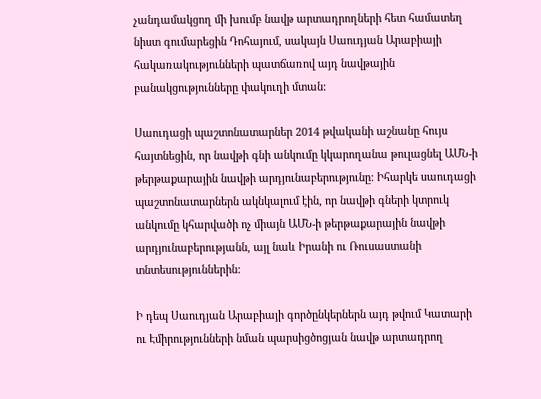չանդամակցող մի խումբ նավթ արտադրողների հետ համատեղ նիստ գումարեցին Դոհայում, սակայն Սաուդյան Արաբիայի հակառակությունների պատճառով այդ նավթային բանակցությունները փակուղի մտան:

Սաուդացի պաշտոնատարներ 2014 թվականի աշնանը հույս հայտնեցին, որ նավթի գնի անկումը կկարողանա թուլացնել ԱՄՆ-ի թերթաքարային նավթի արդյունաբերությունը: Իհարկե սաուդացի պաշտոնատարներն ակնկալում էին, որ նավթի գների կտրուկ անկումը կհարվածի ոչ միայն ԱՄՆ-ի թերթաքարային նավթի արդյունաբերությանն, այլ նաև Իրանի ու Ռուսաստանի տնտեսություններին:

Ի դեպ Սաուդյան Արաբիայի գործընկերներն այդ թվում Կատարի ու Էմիրությունների նման պարսիցծոցյան նավթ արտադրող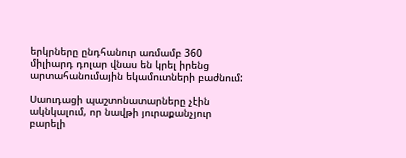երկրները ընդհանուր առմամբ 360 միլիարդ դոլար վնաս են կրել իրենց արտահանումային եկամուտների բաժնում:

Սաուդացի պաշտոնատարները չէին ակնկալում, որ նավթի յուրաքանչյուր բարելի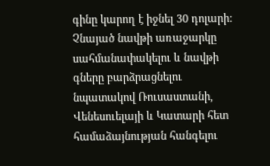գինը կարող է իջնել 30 դոլարի: Չնայած նավթի առաջարկը սահմանափակելու և նավթի գները բարձրացնելու նպատակով Ռուսաստանի, Վենեսուելայի և Կատարի հետ համաձայնության հանգելու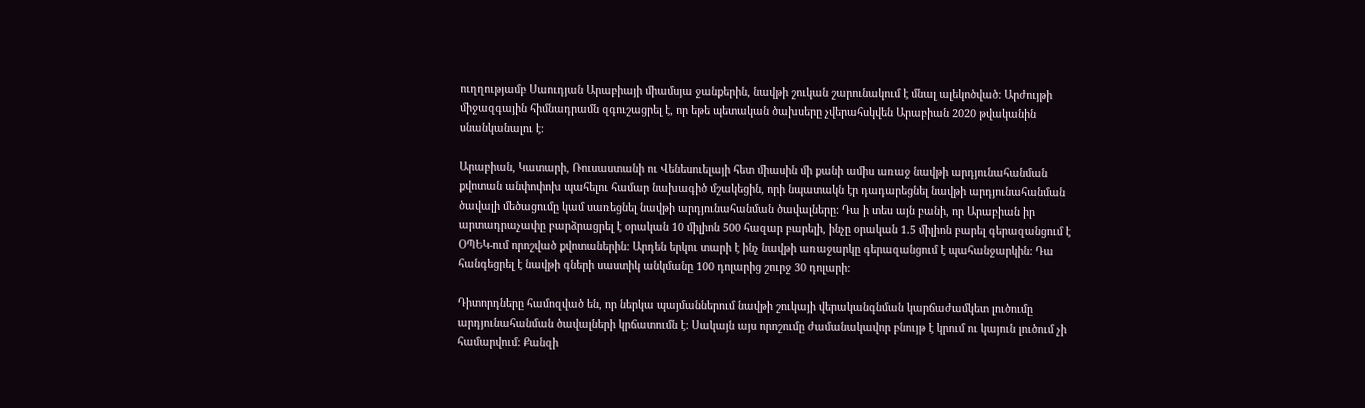ուղղությամբ Սաուդյան Արաբիայի միամսյա ջանքերին, նավթի շուկան շարունակում է մնալ ալեկոծված: Արժույթի միջազգային հիմնադրամն զգուշացրել է, որ եթե պետական ծախսերը չվերահսկվեն Արաբիան 2020 թվականին սնանկանալու է:

Արաբիան, Կատարի, Ռուսաստանի ու Վենեսուելայի հետ միասին մի քանի ամիս առաջ նավթի արդյունահանման քվոտան անփոփոխ պահելու համար նախագիծ մշակեցին, որի նպատակն էր դադարեցնել նավթի արդյունահանման ծավալի մեծացումը կամ սառեցնել նավթի արդյունահանման ծավալները: Դա ի տես այն բանի, որ Արաբիան իր արտադրաչափը բարձրացրել է օրական 10 միլիոն 500 հազար բարելի, ինչը օրական 1.5 միլիոն բարել գերազանցում է ՕՊԵԿ-ում որոշված քվոտաներին: Արդեն երկու տարի է ինչ նավթի առաջարկը գերազանցում է պահանջարկին: Դա հանգեցրել է նավթի գների սաստիկ անկմանը 100 դոլարից շուրջ 30 դոլարի:

Դիտորդները համոզված են, որ ներկա պայմաններում նավթի շուկայի վերականգնման կարճաժամկետ լուծումը արդյունահանման ծավալների կրճատումն է: Սակայն այս որոշումը ժամանակավոր բնույթ է կրում ու կայուն լուծում չի համարվում: Քանզի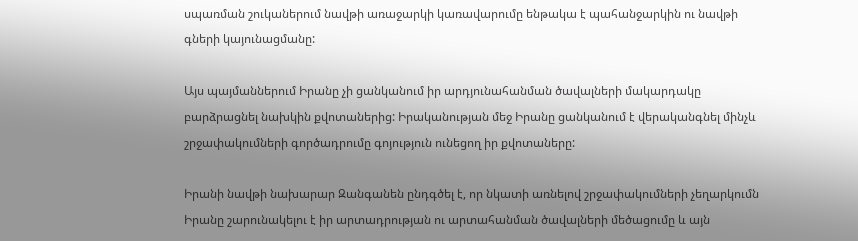սպառման շուկաներում նավթի առաջարկի կառավարումը ենթակա է պահանջարկին ու նավթի գների կայունացմանը:

Այս պայմաններում Իրանը չի ցանկանում իր արդյունահանման ծավալների մակարդակը բարձրացնել նախկին քվոտաներից: Իրականության մեջ Իրանը ցանկանում է վերականգնել մինչև շրջափակումների գործադրումը գոյություն ունեցող իր քվոտաները:

Իրանի նավթի նախարար Զանգանեն ընդգծել է, որ նկատի առնելով շրջափակումների չեղարկումն Իրանը շարունակելու է իր արտադրության ու արտահանման ծավալների մեծացումը և այն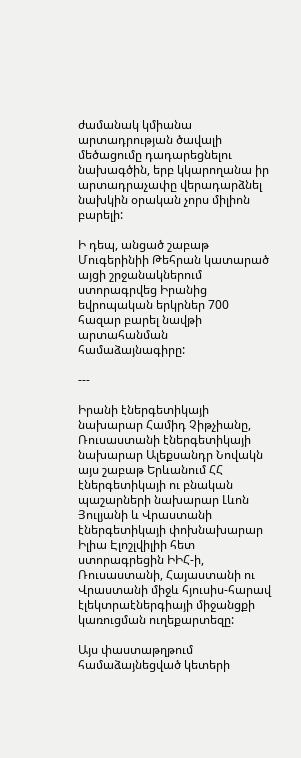ժամանակ կմիանա արտադրության ծավալի մեծացումը դադարեցնելու նախագծին, երբ կկարողանա իր արտադրաչափը վերադարձնել նախկին օրական չորս միլիոն բարելի:

Ի դեպ, անցած շաբաթ Մուգերինիի Թեհրան կատարած այցի շրջանակներում ստորագրվեց Իրանից եվրոպական երկրներ 700 հազար բարել նավթի արտահանման համաձայնագիրը:

---

Իրանի էներգետիկայի նախարար Համիդ Չիթչիանը, Ռուսաստանի էներգետիկայի նախարար Ալեքսանդր Նովակն այս շաբաթ Երևանում ՀՀ էներգետիկայի ու բնական պաշարների նախարար Լևոն Յուլյանի և Վրաստանի էներգետիկայի փոխնախարար Իլիա Էլոշլվիլիի հետ ստորագրեցին ԻԻՀ-ի, Ռուսաստանի, Հայաստանի ու Վրաստանի միջև հյուսիս-հարավ էլեկտրաէներգիայի միջանցքի կառուցման ուղեքարտեզը:

Այս փաստաթղթում համաձայնեցված կետերի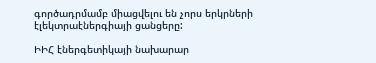գործադրմամբ միացվելու են չորս երկրների էլեկտրաէներգիայի ցանցերը:

ԻԻՀ էներգետիկայի նախարար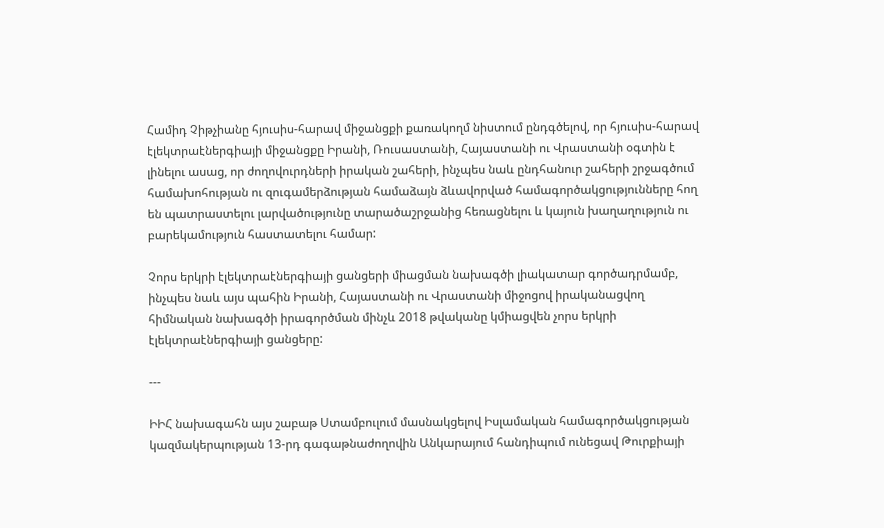Համիդ Չիթչիանը հյուսիս-հարավ միջանցքի քառակողմ նիստում ընդգծելով, որ հյուսիս-հարավ էլեկտրաէներգիայի միջանցքը Իրանի, Ռուսաստանի, Հայաստանի ու Վրաստանի օգտին է լինելու ասաց, որ ժողովուրդների իրական շահերի, ինչպես նաև ընդհանուր շահերի շրջագծում համախոհության ու զուգամերձության համաձայն ձևավորված համագործակցությունները հող են պատրաստելու լարվածությունը տարածաշրջանից հեռացնելու և կայուն խաղաղություն ու բարեկամություն հաստատելու համար:

Չորս երկրի էլեկտրաէներգիայի ցանցերի միացման նախագծի լիակատար գործադրմամբ, ինչպես նաև այս պահին Իրանի, Հայաստանի ու Վրաստանի միջոցով իրականացվող հիմնական նախագծի իրագործման մինչև 2018 թվականը կմիացվեն չորս երկրի էլեկտրաէներգիայի ցանցերը:

---

ԻԻՀ նախագահն այս շաբաթ Ստամբուլում մասնակցելով Իսլամական համագործակցության կազմակերպության 13-րդ գագաթնաժողովին Անկարայում հանդիպում ունեցավ Թուրքիայի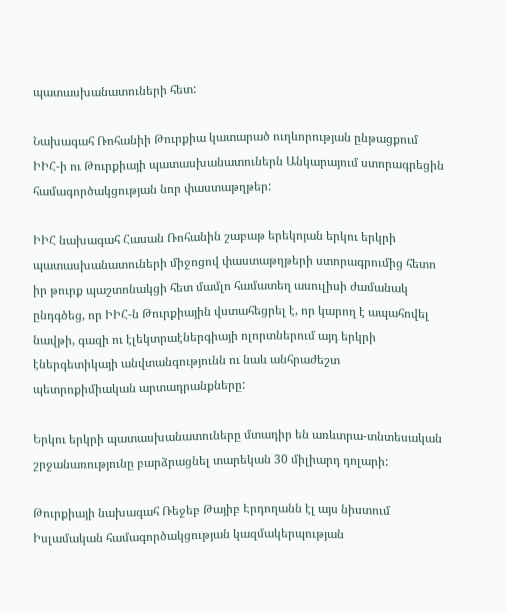պատասխանատուների հետ:

Նախագահ Ռոհանիի Թուրքիա կատարած ուղևորության ընթացքում ԻԻՀ-ի ու Թուրքիայի պատասխանատուներն Անկարայում ստորագրեցին համագործակցության նոր փաստաթղթեր:

ԻԻՀ նախագահ Հասան Ռոհանին շաբաթ երեկոյան երկու երկրի պատասխանատուների միջոցով փաստաթղթերի ստորագրումից հետո իր թուրք պաշտոնակցի հետ մամլո համատեղ ասուլիսի ժամանակ ընդգծեց, որ ԻԻՀ-ն Թուրքիային վստահեցրել է, որ կարող է ապահովել նավթի, գազի ու էլեկտրաէներգիայի ոլորտներում այդ երկրի էներգետիկայի անվտանգությունն ու նաև անհրաժեշտ պետրոքիմիական արտադրանքները:

Երկու երկրի պատասխանատուները մտադիր են առևտրա-տնտեսական շրջանառությունը բարձրացնել տարեկան 30 միլիարդ դոլարի:

Թուրքիայի նախագահ Ռեջեբ Թայիբ Էրդողանն էլ այս նիստում Իսլամական համագործակցության կազմակերպության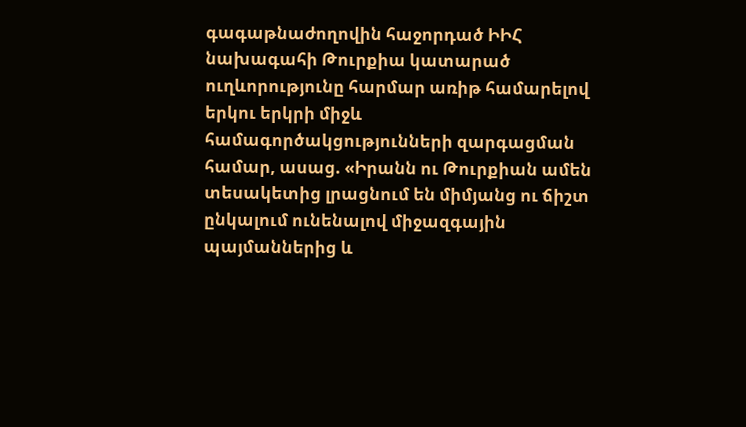գագաթնաժողովին հաջորդած ԻԻՀ նախագահի Թուրքիա կատարած ուղևորությունը հարմար առիթ համարելով երկու երկրի միջև համագործակցությունների զարգացման համար, ասաց. «Իրանն ու Թուրքիան ամեն տեսակետից լրացնում են միմյանց ու ճիշտ ընկալում ունենալով միջազգային պայմաններից և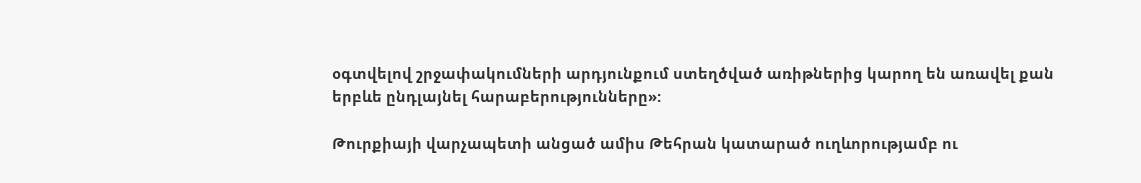օգտվելով շրջափակումների արդյունքում ստեղծված առիթներից կարող են առավել քան երբևե ընդլայնել հարաբերությունները»:

Թուրքիայի վարչապետի անցած ամիս Թեհրան կատարած ուղևորությամբ ու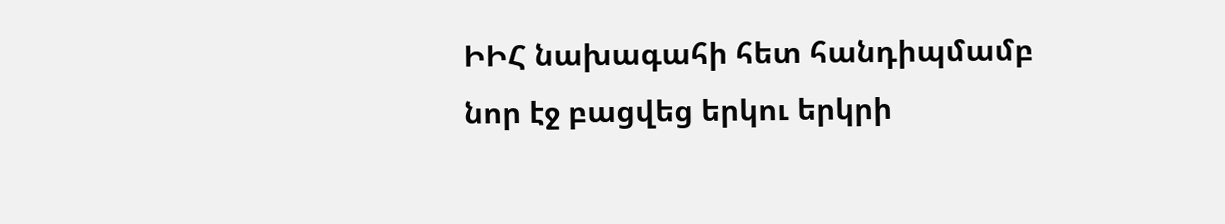ԻԻՀ նախագահի հետ հանդիպմամբ նոր էջ բացվեց երկու երկրի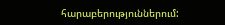հարաբերություններում: